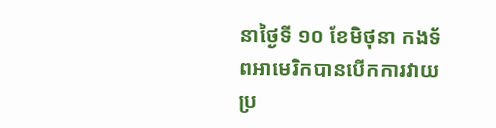នាថ្ងៃទី ១០ ខែមិថុនា កងទ័ពអាមេរិកបានបើកការវាយប្រ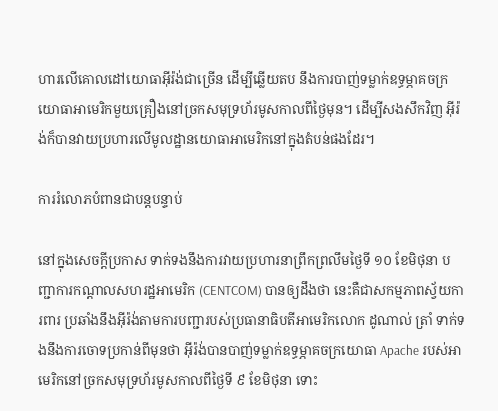ហារលើគោលដៅយោធាអ៊ីរ៉ង់ជាច្រើន ដើម្បីឆ្លើយតប នឹងការបាញ់ទម្លាក់ឧទ្ធម្ភាគចក្រយោធាអាមេរិកមួយគ្រឿងនៅច្រកសមុទ្រហ័រមូសកាលពីថ្ងៃមុន។ ដើម្បីសងសឹកវិញ អ៊ីរ៉ង់ក៏បានវាយប្រហារលើមូលដ្ឋានយោធាអាមេរិកនៅក្នុងតំបន់ផងដែរ។

ការរំលោភបំពានជាបន្តបន្ទាប់

នៅក្នុងសេចក្តីប្រកាស ទាក់ទងនឹងការវាយប្រហារនាព្រឹកព្រលឹមថ្ងៃទី ១០ ខែមិថុនា បញ្ជាការកណ្តាលសហរដ្ឋអាមេរិក (CENTCOM) បានឲ្យដឹងថា នេះគឺជាសកម្មភាពស្វ័យការពារ ប្រឆាំងនឹងអ៊ីរ៉ង់តាមការបញ្ជារបស់ប្រធានាធិបតីអាមេរិកលោក ដូណាល់ ត្រាំ ទាក់ទងនឹងការចោទប្រកាន់ពីមុនថា អ៊ីរ៉ង់បានបាញ់ទម្លាក់ឧទ្ធម្ភាគចក្រយោធា Apache របស់អាមេរិកនៅច្រកសមុទ្រហ័រមូសកាលពីថ្ងៃទី ៩ ខែមិថុនា ទោះ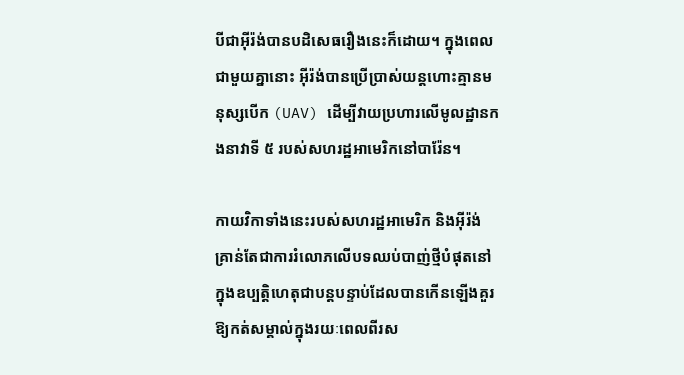បីជាអ៊ីរ៉ង់បានបដិសេធរឿងនេះក៏ដោយ។ ក្នុងពេលជាមួយគ្នានោះ អ៊ីរ៉ង់បានប្រើប្រាស់យន្តហោះគ្មានមនុស្សបើក (UAV) ដើម្បីវាយប្រហារលើមូលដ្ឋានកងនាវាទី ៥ របស់សហរដ្ឋអាមេរិកនៅបារ៉ែន។

កាយវិកាទាំងនេះរបស់សហរដ្ឋអាមេរិក និងអ៊ីរ៉ង់ គ្រាន់តែជាការរំលោភលើបទឈប់បាញ់ថ្មីបំផុតនៅក្នុងឧប្បត្តិហេតុជាបន្តបន្ទាប់ដែលបានកើនឡើងគួរឱ្យកត់សម្គាល់ក្នុងរយៈពេលពីរស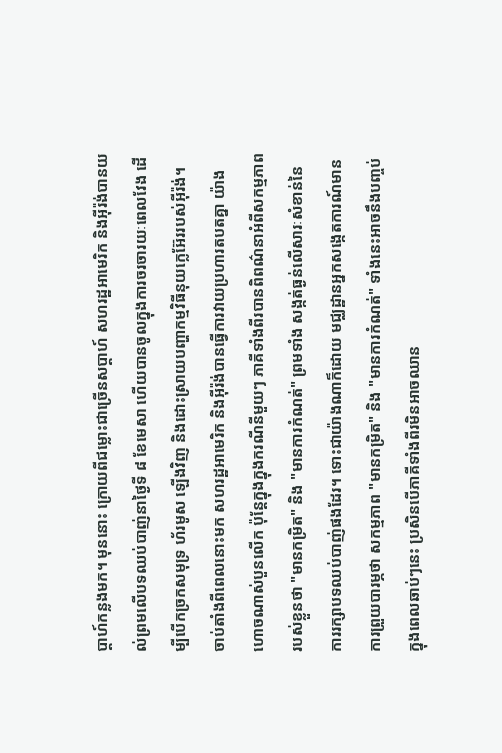ប្តាហ៍កន្លងមក។ មុននោះ ក្រោយពីជម្លោះជាច្រើនសប្តាហ៍ សហរដ្ឋអាមេរិក និងអ៊ីរ៉ង់បានយល់ព្រមលើបទឈប់បាញ់នាថ្ងៃទី ៨ ខែមេសា ហើយបានចូលក្នុងការចរចារយៈពេលវែង ដើម្បីបើកច្រកសមុទ្រ ហ័រមូស ឡើងវិញ និងដោះស្រាយបញ្ហាកម្មវិធីនុយក្លេអ៊ែររបស់អ៊ីរ៉ង់។ ចាប់តាំងពីពេលនោះមក សហរដ្ឋអាមេរិក និងអ៊ីរ៉ង់បានធ្វើការវាយប្រហារតបតគ្នា យ៉ាងហោចណាស់បួនលើក ប៉ុន្តែក្នុងក្នុងករណីនីមួយៗ ភាគីទាំងពីរបានពិពណ៌នាអំពីសកម្មភាពរបស់ខ្លួនថា "មានកម្រិត" និង "មានការកំណត់" ព្រមទាំង សង្កត់ធ្ងន់លើសារៈសំខាន់នៃការរក្សាបទឈប់បាញ់ផងដែរ។ ទោះជាយ៉ាងណាក៏ដោយ មជ្ឈដ្ឋានអ្នកសង្កេតការណ៍មានការព្រួយបារម្ភថា សកម្មភាព "មានកម្រិត" និង "មានការកំណត់" ទាំងនេះអាចនឹងបញ្ចប់ក្នុងពេលឆាប់ៗនេះ ប្រសិនបើភាគីទាំងពីរមិនអាចឈាន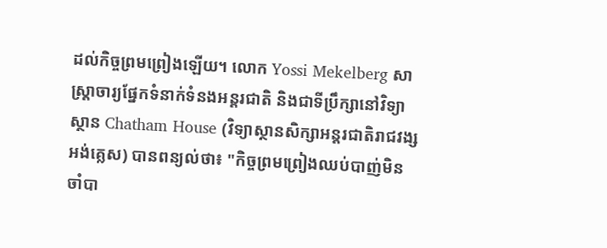ដល់កិច្ចព្រមព្រៀងឡើយ។ លោក Yossi Mekelberg សាស្ត្រាចារ្យផ្នែកទំនាក់ទំនងអន្តរជាតិ និងជាទីប្រឹក្សានៅវិទ្យាស្ថាន Chatham House (វិទ្យាស្ថានសិក្សាអន្តរជាតិរាជវង្សអង់គ្លេស) បានពន្យល់ថា៖ "កិច្ចព្រមព្រៀងឈប់បាញ់មិនចាំបា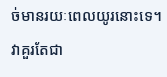ច់មានរយៈពេលយូរនោះទេ។ វាគួរតែជា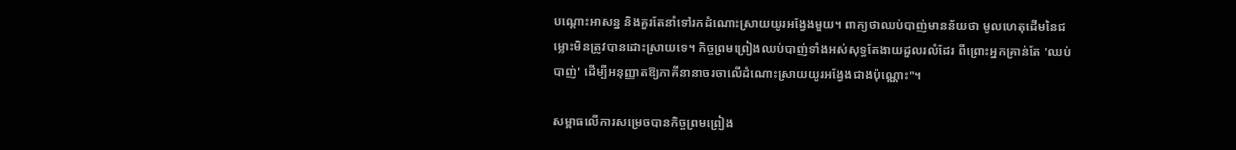បណ្តោះអាសន្ន និងគួរតែនាំទៅរកដំណោះស្រាយយូរអង្វែងមួយ។ ពាក្យថាឈប់បាញ់មានន័យថា មូលហេតុដើមនៃជម្លោះមិនត្រូវបានដោះស្រាយទេ។ កិច្ចព្រមព្រៀងឈប់បាញ់ទាំងអស់សុទ្ធតែងាយដួលរលំដែរ ពីព្រោះអ្នកគ្រាន់តែ 'ឈប់បាញ់' ដើម្បីអនុញ្ញាតឱ្យភាគីនានាចរចាលើដំណោះស្រាយយូរអង្វែងជាងប៉ុណ្ណោះ"។

សម្ពាធលើការសម្រេចបានកិច្ចព្រមព្រៀង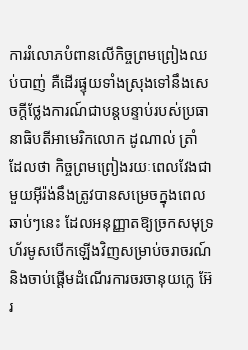ការរំលោភបំពានលើកិច្ចព្រមព្រៀងឈប់បាញ់ គឺដើរផ្ទុយទាំងស្រុងទៅនឹងសេចក្តីថ្លែងការណ៍ជាបន្តបន្ទាប់របស់ប្រធានាធិបតីអាមេរិកលោក ដូណាល់ ត្រាំ ដែលថា កិច្ចព្រមព្រៀងរយៈពេលវែងជាមួយអ៊ីរ៉ង់នឹងត្រូវបានសម្រេចក្នុងពេលឆាប់ៗនេះ ដែលអនុញ្ញាតឱ្យច្រកសមុទ្រហ័រមូសបើកឡើងវិញសម្រាប់ចរាចរណ៍ និងចាប់ផ្តើមដំណើរការចរចានុយក្លេ អ៊ែរ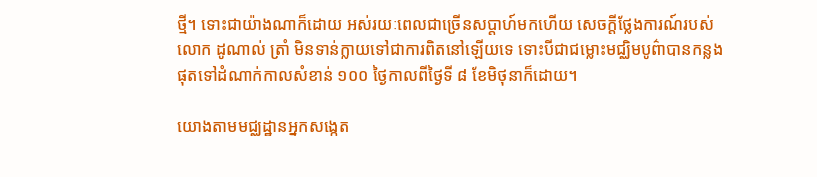ថ្មី។ ទោះជាយ៉ាងណាក៏ដោយ អស់រយៈពេលជាច្រើនសប្តាហ៍មកហើយ សេចក្តីថ្លែងការណ៍របស់លោក ដូណាល់ ត្រាំ មិនទាន់ក្លាយទៅជាការពិតនៅឡើយទេ ទោះបីជាជម្លោះមជ្ឈិមបូព៌ាបានកន្លងផុតទៅដំណាក់កាលសំខាន់ ១០០ ថ្ងៃកាលពីថ្ងៃទី ៨ ខែមិថុនាក៏ដោយ។

យោងតាមមជ្ឈដ្ឋានអ្នកសង្កេត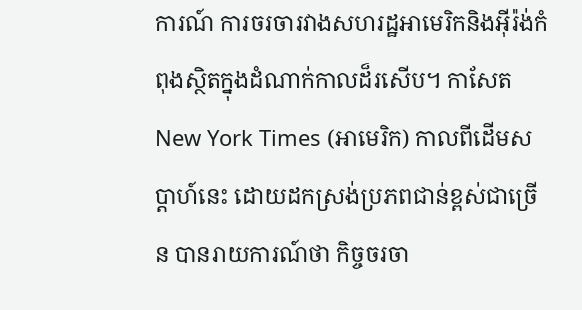ការណ៍ ការចរចារវាងសហរដ្ឋអាមេរិកនិងអ៊ីរ៉ង់កំពុងស្ថិតក្នុងដំណាក់កាលដ៏រសើប។ កាសែត New York Times (អាមេរិក) កាលពីដើមសប្តាហ៍នេះ ដោយដកស្រង់ប្រភពជាន់ខ្ពស់ជាច្រើន បានរាយការណ៍ថា កិច្ចចរចា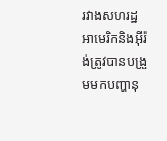រវាងសហរដ្ឋអាមេរិកនិងអ៊ីរ៉ង់ត្រូវបានបង្រួមមកបញ្ហានុ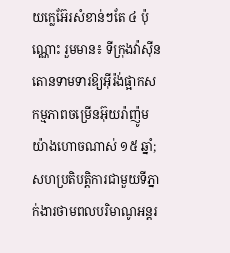យក្លេអ៊ែរសំខាន់ៗតែ ៤ ប៉ុណ្ណោះ រួមមាន៖ ទីក្រុងវ៉ាស៊ីនតោនទាមទារឱ្យអ៊ីរ៉ង់ផ្អាកសកម្មភាពចម្រើនអ៊ុយរ៉ាញ៉ូម យ៉ាងហោចណាស់ ១៥ ឆ្នាំ; សហប្រតិបត្តិការជាមួយទីភ្នាក់ងារថាមពលបរិមាណូអន្តរ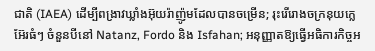ជាតិ (IAEA) ដើម្បីពង្រាវឃ្លាំងអ៊ុយរ៉ាញ៉ូមដែលបានចម្រើន; រុះរើរោងចក្រនុយក្លេអ៊ែរធំៗ ចំនួនបីនៅ Natanz, Fordo និង Isfahan; អនុញ្ញាតឱ្យធ្វើអធិការកិច្ចអ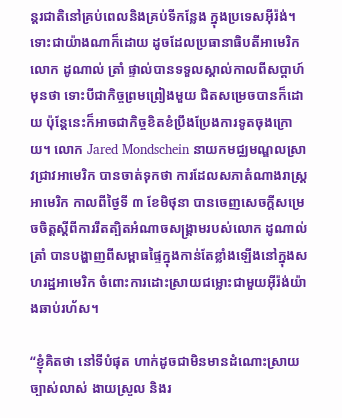ន្តរជាតិនៅគ្រប់ពេលនិងគ្រប់ទីកន្លែង ក្នុងប្រទេសអ៊ីរ៉ង់។ ទោះជាយ៉ាងណាក៏ដោយ ដូចដែលប្រធានាធិបតីអាមេរិក លោក ដូណាល់ ត្រាំ ផ្ទាល់បានទទួលស្គាល់កាលពីសប្តាហ៍មុនថា ទោះបីជាកិច្ចព្រមព្រៀងមួយ ជិតសម្រេចបានក៏ដោយ ប៉ុន្តែនេះក៏អាចជាកិច្ចខិតខំប្រឹងប្រែងការទូតចុងក្រោយ។ លោក Jared Mondschein នាយកមជ្ឈមណ្ឌលស្រាវជ្រាវអាមេរិក បានចាត់ទុកថា ការដែលសភាតំណាងរាស្ត្រអាមេរិក កាលពីថ្ងៃទី ៣ ខែមិថុនា បានចេញសេចក្ដីសម្រេចចិត្តស្ដីពីការរឹតត្បិតអំណាចសង្គ្រាមរបស់លោក ដូណាល់ ត្រាំ បានបង្ហាញពីសម្ពាធផ្ទៃក្នុងកាន់តែខ្លាំងឡើងនៅក្នុងសហរដ្ឋអាមេរិក ចំពោះការដោះស្រាយជម្លោះជាមួយអ៊ីរ៉ង់យ៉ាងឆាប់រហ័ស។

“ខ្ញុំគិតថា នៅទីបំផុត ហាក់ដូចជាមិនមានដំណោះស្រាយច្បាស់លាស់ ងាយស្រួល និងរ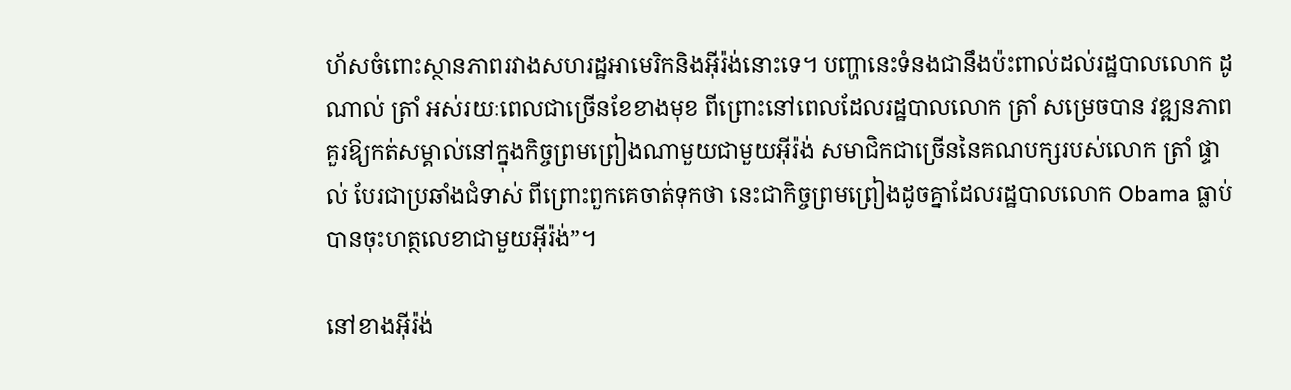ហ័សចំពោះស្ថានភាពរវាងសហរដ្ឋអាមេរិកនិងអ៊ីរ៉ង់នោះទេ។ បញ្ហានេះទំនងជានឹងប៉ះពាល់ដល់រដ្ឋបាលលោក ដូណាល់ ត្រាំ អស់រយៈពេលជាច្រើនខែខាងមុខ ពីព្រោះនៅពេលដែលរដ្ឋបាលលោក ត្រាំ សម្រេចបាន វឌ្ឍនភាពគួរឱ្យកត់សម្គាល់នៅក្នុងកិច្ចព្រមព្រៀងណាមួយជាមួយអ៊ីរ៉ង់ សមាជិកជាច្រើននៃគណបក្សរបស់លោក ត្រាំ ផ្ទាល់ បែរជាប្រឆាំងជំទាស់ ពីព្រោះពួកគេចាត់ទុកថា នេះជាកិច្ចព្រមព្រៀងដូចគ្នាដែលរដ្ឋបាលលោក Obama ធ្លាប់បានចុះហត្ថលេខាជាមួយអ៊ីរ៉ង់”។

នៅខាងអ៊ីរ៉ង់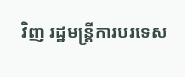វិញ រដ្ឋមន្ត្រីការបរទេស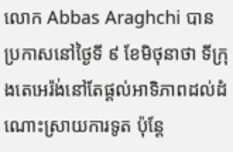លោក Abbas Araghchi បានប្រកាសនៅថ្ងៃទី ៩ ខែមិថុនាថា ទីក្រុងតេអេរ៉ង់នៅតែផ្តល់អាទិភាពដល់ដំណោះស្រាយការទូត ប៉ុន្តែ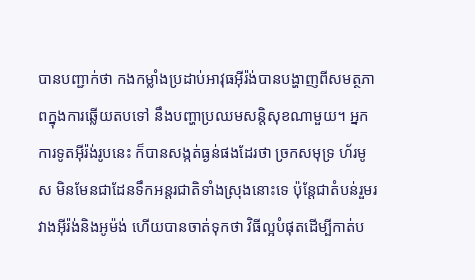បានបញ្ជាក់ថា កងកម្លាំងប្រដាប់អាវុធអ៊ីរ៉ង់បានបង្ហាញពីសមត្ថភាពក្នុងការឆ្លើយតបទៅ នឹងបញ្ហាប្រឈមសន្តិសុខណាមួយ។ អ្នកការទូតអ៊ីរ៉ង់រូបនេះ ក៏បានសង្កត់ធ្ងន់ផងដែរថា ច្រកសមុទ្រ ហ័រមូស មិនមែនជាដែនទឹកអន្តរជាតិទាំងស្រុងនោះទេ ប៉ុន្តែជាតំបន់រួមរវាងអ៊ីរ៉ង់និងអូម៉ង់ ហើយបានចាត់ទុកថា វិធីល្អបំផុតដើម្បីកាត់ប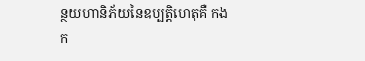ន្ថយហានិភ័យនៃឧប្បត្តិហេតុគឺ កងក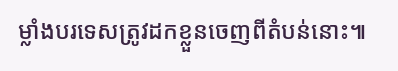ម្លាំងបរទេសត្រូវដកខ្លួនចេញពីតំបន់នោះ៕